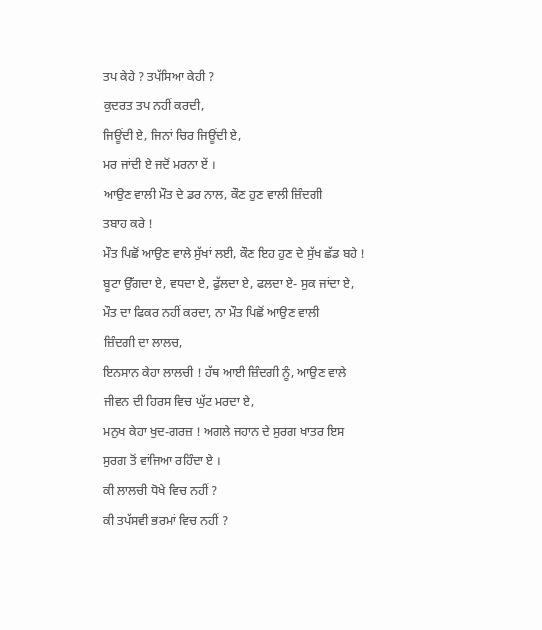ਤਪ ਕੇਹੇ ? ਤਪੱਸਿਆ ਕੇਹੀ ?
ਕੁਦਰਤ ਤਪ ਨਹੀਂ ਕਰਦੀ,
ਜਿਊਂਦੀ ਏ, ਜਿਨਾਂ ਚਿਰ ਜਿਊਂਦੀ ਏ,
ਮਰ ਜਾਂਦੀ ਏ ਜਦੋਂ ਮਰਨਾ ਏਂ ।
ਆਉਣ ਵਾਲੀ ਮੌਤ ਦੇ ਡਰ ਨਾਲ, ਕੌਣ ਹੁਣ ਵਾਲੀ ਜ਼ਿੰਦਗੀ
ਤਬਾਹ ਕਰੇ !
ਮੌਤ ਪਿਛੋਂ ਆਉਣ ਵਾਲੇ ਸੁੱਖਾਂ ਲਈ, ਕੌਣ ਇਹ ਹੁਣ ਦੇ ਸੁੱਖ ਛੱਡ ਬਹੇ !
ਬੂਟਾ ਉੱਗਦਾ ਏ, ਵਧਦਾ ਏ, ਫੁੱਲਦਾ ਏ, ਫਲਦਾ ਏ- ਸੁਕ ਜਾਂਦਾ ਏ,
ਮੌਤ ਦਾ ਫਿਕਰ ਨਹੀਂ ਕਰਦਾ, ਨਾ ਮੌਤ ਪਿਛੋਂ ਆਉਣ ਵਾਲੀ
ਜ਼ਿੰਦਗੀ ਦਾ ਲਾਲਚ,
ਇਨਸਾਨ ਕੇਹਾ ਲਾਲਚੀ ! ਹੱਥ ਆਈ ਜ਼ਿੰਦਗੀ ਨੂੰ, ਆਉਣ ਵਾਲੇ
ਜੀਵਨ ਦੀ ਹਿਰਸ ਵਿਚ ਘੁੱਟ ਮਰਦਾ ਏ,
ਮਨੁਖ ਕੇਹਾ ਖੁਦ-ਗਰਜ਼ ! ਅਗਲੇ ਜਹਾਨ ਦੇ ਸੁਰਗ ਖਾਤਰ ਇਸ
ਸੁਰਗ ਤੋਂ ਵਾਂਜਿਆ ਰਹਿੰਦਾ ਏ ।
ਕੀ ਲਾਲਚੀ ਧੋਖੇ ਵਿਚ ਨਹੀਂ ?
ਕੀ ਤਪੱਸਵੀ ਭਰਮਾਂ ਵਿਚ ਨਹੀਂ ?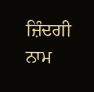ਜ਼ਿੰਦਗੀ ਨਾਮ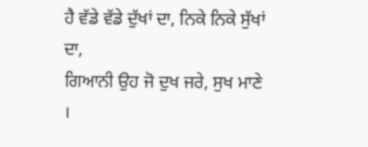ਹੈ ਵੱਡੇ ਵੱਡੇ ਦੁੱਖਾਂ ਦਾ, ਨਿਕੇ ਨਿਕੇ ਸੁੱਖਾਂ ਦਾ,
ਗਿਆਨੀ ਉਹ ਜੋ ਦੁਖ ਜਰੇ, ਸੁਖ ਮਾਣੇ ।